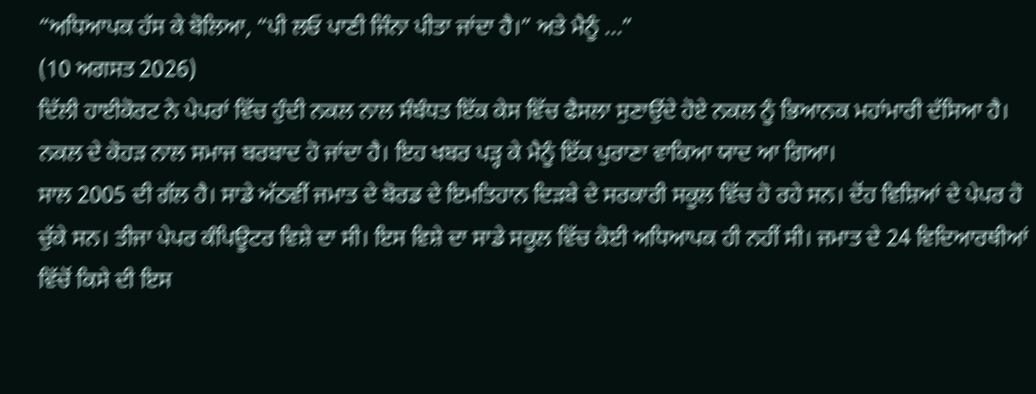“ਅਧਿਆਪਕ ਹੱਸ ਕੇ ਬੋਲਿਆ, “ਪੀ ਲਓ ਪਾਣੀ ਜਿੰਨਾ ਪੀਤਾ ਜਾਂਦਾ ਹੈ।” ਅਤੇ ਮੈਨੂੰ ...”
(10 ਅਗਸਤ 2026)
ਦਿੱਲੀ ਹਾਈਕੋਰਟ ਨੇ ਪੇਪਰਾਂ ਵਿੱਚ ਹੁੰਦੀ ਨਕਲ ਨਾਲ ਸੰਬੰਧਤ ਇੱਕ ਕੇਸ ਵਿੱਚ ਫੈਸਲਾ ਸੁਣਾਉਂਦੇ ਹੋਏ ਨਕਲ ਨੂੰ ਭਿਆਨਕ ਮਹਾਂਮਾਰੀ ਦੱਸਿਆ ਹੈ। ਨਕਲ ਦੇ ਕੋਹੜ ਨਾਲ ਸਮਾਜ ਬਰਬਾਦ ਹੋ ਜਾਂਦਾ ਹੈ। ਇਹ ਖਬਰ ਪੜ੍ਹ ਕੇ ਮੈਨੂੰ ਇੱਕ ਪੁਰਾਣਾ ਵਾਕਿਆ ਯਾਦ ਆ ਗਿਆ।
ਸਾਲ 2005 ਦੀ ਗੱਲ ਹੈ। ਸਾਡੇ ਅੱਠਵੀਂ ਜਮਾਤ ਦੇ ਬੋਰਡ ਦੇ ਇਮਤਿਹਾਨ ਦਿੜਬੇ ਦੇ ਸਰਕਾਰੀ ਸਕੂਲ ਵਿੱਚ ਹੋ ਰਹੇ ਸਨ। ਦੋਂਹ ਵਿਸ਼ਿਆਂ ਦੇ ਪੇਪਰ ਹੋ ਚੁੱਕੇ ਸਨ। ਤੀਜਾ ਪੇਪਰ ਕੰਪਿਊਟਰ ਵਿਸ਼ੇ ਦਾ ਸੀ। ਇਸ ਵਿਸ਼ੇ ਦਾ ਸਾਡੇ ਸਕੂਲ ਵਿੱਚ ਕੋਈ ਅਧਿਆਪਕ ਹੀ ਨਹੀਂ ਸੀ। ਜਮਾਤ ਦੇ 24 ਵਿਦਿਆਰਥੀਆਂ ਵਿੱਚੋਂ ਕਿਸੇ ਦੀ ਇਸ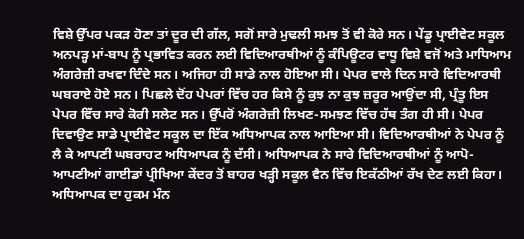ਵਿਸ਼ੇ ਉੱਪਰ ਪਕੜ ਹੋਣਾ ਤਾਂ ਦੂਰ ਦੀ ਗੱਲ, ਸਗੋਂ ਸਾਰੇ ਮੁਢਲੀ ਸਮਝ ਤੋਂ ਵੀ ਕੋਰੇ ਸਨ। ਪੇਂਡੂ ਪ੍ਰਾਈਵੇਟ ਸਕੂਲ ਅਨਪੜ੍ਹ ਮਾਂ-ਬਾਪ ਨੂੰ ਪ੍ਰਭਾਵਿਤ ਕਰਨ ਲਈ ਵਿਦਿਆਰਥੀਆਂ ਨੂੰ ਕੰਪਿਊਟਰ ਵਾਧੂ ਵਿਸ਼ੇ ਵਜੋਂ ਅਤੇ ਮਾਧਿਆਮ ਅੰਗਰੇਜ਼ੀ ਰਖਵਾ ਦਿੰਦੇ ਸਨ। ਅਜਿਹਾ ਹੀ ਸਾਡੇ ਨਾਲ ਹੋਇਆ ਸੀ। ਪੇਪਰ ਵਾਲੇ ਦਿਨ ਸਾਰੇ ਵਿਦਿਆਰਥੀ ਘਬਰਾਏ ਹੋਏ ਸਨ। ਪਿਛਲੇ ਦੋਂਹ ਪੇਪਰਾਂ ਵਿੱਚ ਹਰ ਕਿਸੇ ਨੂੰ ਕੁਝ ਨਾ ਕੁਝ ਜ਼ਰੂਰ ਆਉਂਦਾ ਸੀ, ਪ੍ਰੰਤੂ ਇਸ ਪੇਪਰ ਵਿੱਚ ਸਾਰੇ ਕੋਰੀ ਸਲੇਟ ਸਨ। ਉੱਪਰੋਂ ਅੰਗਰੇਜ਼ੀ ਲਿਖਣ-ਸਮਝਣ ਵਿੱਚ ਹੱਥ ਤੰਗ ਹੀ ਸੀ। ਪੇਪਰ ਦਿਵਾਉਣ ਸਾਡੇ ਪ੍ਰਾਈਵੇਟ ਸਕੂਲ ਦਾ ਇੱਕ ਅਧਿਆਪਕ ਨਾਲ ਆਇਆ ਸੀ। ਵਿਦਿਆਰਥੀਆਂ ਨੇ ਪੇਪਰ ਨੂੰ ਲੈ ਕੇ ਆਪਣੀ ਘਬਰਾਹਟ ਅਧਿਆਪਕ ਨੂੰ ਦੱਸੀ। ਅਧਿਆਪਕ ਨੇ ਸਾਰੇ ਵਿਦਿਆਰਥੀਆਂ ਨੂੰ ਆਪੋ-ਆਪਣੀਆਂ ਗਾਈਡਾਂ ਪ੍ਰੀਖਿਆ ਕੇਂਦਰ ਤੋਂ ਬਾਹਰ ਖੜ੍ਹੀ ਸਕੂਲ ਵੈਨ ਵਿੱਚ ਇਕੱਠੀਆਂ ਰੱਖ ਦੇਣ ਲਈ ਕਿਹਾ। ਅਧਿਆਪਕ ਦਾ ਹੁਕਮ ਮੰਨ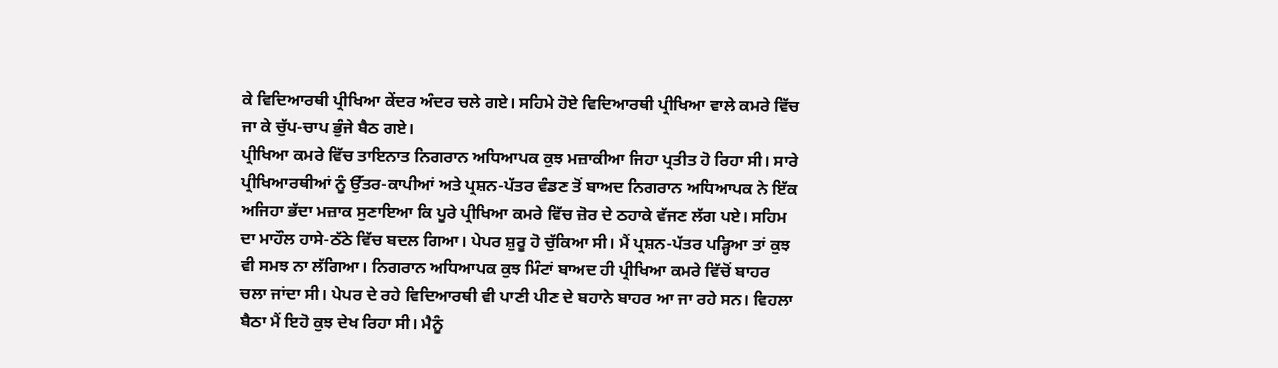ਕੇ ਵਿਦਿਆਰਥੀ ਪ੍ਰੀਖਿਆ ਕੇਂਦਰ ਅੰਦਰ ਚਲੇ ਗਏ। ਸਹਿਮੇ ਹੋਏ ਵਿਦਿਆਰਥੀ ਪ੍ਰੀਖਿਆ ਵਾਲੇ ਕਮਰੇ ਵਿੱਚ ਜਾ ਕੇ ਚੁੱਪ-ਚਾਪ ਭੁੰਜੇ ਬੈਠ ਗਏ।
ਪ੍ਰੀਖਿਆ ਕਮਰੇ ਵਿੱਚ ਤਾਇਨਾਤ ਨਿਗਰਾਨ ਅਧਿਆਪਕ ਕੁਝ ਮਜ਼ਾਕੀਆ ਜਿਹਾ ਪ੍ਰਤੀਤ ਹੋ ਰਿਹਾ ਸੀ। ਸਾਰੇ ਪ੍ਰੀਖਿਆਰਥੀਆਂ ਨੂੰ ਉੱਤਰ-ਕਾਪੀਆਂ ਅਤੇ ਪ੍ਰਸ਼ਨ-ਪੱਤਰ ਵੰਡਣ ਤੋਂ ਬਾਅਦ ਨਿਗਰਾਨ ਅਧਿਆਪਕ ਨੇ ਇੱਕ ਅਜਿਹਾ ਭੱਦਾ ਮਜ਼ਾਕ ਸੁਣਾਇਆ ਕਿ ਪੂਰੇ ਪ੍ਰੀਖਿਆ ਕਮਰੇ ਵਿੱਚ ਜ਼ੋਰ ਦੇ ਠਹਾਕੇ ਵੱਜਣ ਲੱਗ ਪਏ। ਸਹਿਮ ਦਾ ਮਾਹੌਲ ਹਾਸੇ-ਠੱਠੇ ਵਿੱਚ ਬਦਲ ਗਿਆ। ਪੇਪਰ ਸ਼ੁਰੂ ਹੋ ਚੁੱਕਿਆ ਸੀ। ਮੈਂ ਪ੍ਰਸ਼ਨ-ਪੱਤਰ ਪੜ੍ਹਿਆ ਤਾਂ ਕੁਝ ਵੀ ਸਮਝ ਨਾ ਲੱਗਿਆ। ਨਿਗਰਾਨ ਅਧਿਆਪਕ ਕੁਝ ਮਿੰਟਾਂ ਬਾਅਦ ਹੀ ਪ੍ਰੀਖਿਆ ਕਮਰੇ ਵਿੱਚੋਂ ਬਾਹਰ ਚਲਾ ਜਾਂਦਾ ਸੀ। ਪੇਪਰ ਦੇ ਰਹੇ ਵਿਦਿਆਰਥੀ ਵੀ ਪਾਣੀ ਪੀਣ ਦੇ ਬਹਾਨੇ ਬਾਹਰ ਆ ਜਾ ਰਹੇ ਸਨ। ਵਿਹਲਾ ਬੈਠਾ ਮੈਂ ਇਹੋ ਕੁਝ ਦੇਖ ਰਿਹਾ ਸੀ। ਮੈਨੂੰ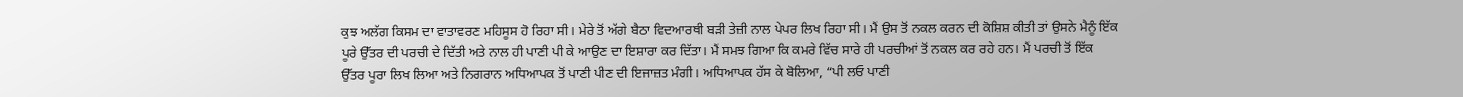ਕੁਝ ਅਲੱਗ ਕਿਸਮ ਦਾ ਵਾਤਾਵਰਣ ਮਹਿਸੂਸ ਹੋ ਰਿਹਾ ਸੀ। ਮੇਰੇ ਤੋਂ ਅੱਗੇ ਬੈਠਾ ਵਿਦਆਰਥੀ ਬੜੀ ਤੇਜ਼ੀ ਨਾਲ ਪੇਪਰ ਲਿਖ ਰਿਹਾ ਸੀ। ਮੈਂ ਉਸ ਤੋਂ ਨਕਲ ਕਰਨ ਦੀ ਕੋਸ਼ਿਸ਼ ਕੀਤੀ ਤਾਂ ਉਸਨੇ ਮੈਨੂੰ ਇੱਕ ਪੂਰੇ ਉੱਤਰ ਦੀ ਪਰਚੀ ਦੇ ਦਿੱਤੀ ਅਤੇ ਨਾਲ ਹੀ ਪਾਣੀ ਪੀ ਕੇ ਆਉਣ ਦਾ ਇਸ਼ਾਰਾ ਕਰ ਦਿੱਤਾ। ਮੈਂ ਸਮਝ ਗਿਆ ਕਿ ਕਮਰੇ ਵਿੱਚ ਸਾਰੇ ਹੀ ਪਰਚੀਆਂ ਤੋਂ ਨਕਲ ਕਰ ਰਹੇ ਹਨ। ਮੈਂ ਪਰਚੀ ਤੋਂ ਇੱਕ ਉੱਤਰ ਪੂਰਾ ਲਿਖ ਲਿਆ ਅਤੇ ਨਿਗਰਾਨ ਅਧਿਆਪਕ ਤੋਂ ਪਾਣੀ ਪੀਣ ਦੀ ਇਜਾਜ਼ਤ ਮੰਗੀ। ਅਧਿਆਪਕ ਹੱਸ ਕੇ ਬੋਲਿਆ, “ਪੀ ਲਓ ਪਾਣੀ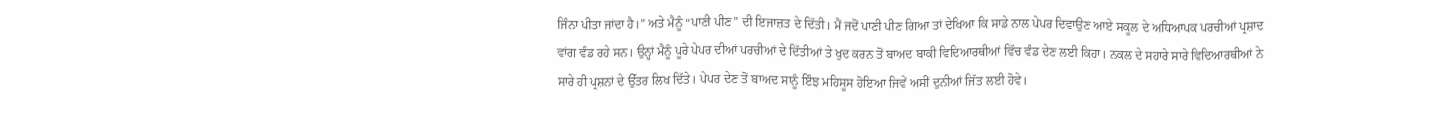ਜਿੰਨਾ ਪੀਤਾ ਜਾਂਦਾ ਹੈ।” ਅਤੇ ਮੈਨੂੰ “ਪਾਣੀ ਪੀਣ” ਦੀ ਇਜਾਜ਼ਤ ਦੇ ਦਿੱਤੀ। ਮੈਂ ਜਦੋਂ ਪਾਣੀ ਪੀਣ ਗਿਆ ਤਾਂ ਦੇਖਿਆ ਕਿ ਸਾਡੇ ਨਾਲ ਪੇਪਰ ਦਿਵਾਉਣ ਆਏ ਸਕੂਲ ਦੇ ਅਧਿਆਪਕ ਪਰਚੀਆਂ ਪ੍ਰਸ਼ਾਦ ਵਾਂਗ ਵੰਡ ਰਹੇ ਸਨ। ਉਨ੍ਹਾਂ ਮੈਨੂੰ ਪੂਰੇ ਪੇਪਰ ਦੀਆਂ ਪਰਚੀਆਂ ਦੇ ਦਿੱਤੀਆਂ ਤੇ ਖੁਦ ਕਰਨ ਤੋਂ ਬਾਅਦ ਬਾਕੀ ਵਿਦਿਆਰਥੀਆਂ ਵਿੱਚ ਵੰਡ ਦੇਣ ਲਈ ਕਿਹਾ। ਨਕਲ ਦੇ ਸਹਾਰੇ ਸਾਰੇ ਵਿਦਿਆਰਥੀਆਂ ਨੇ ਸਾਰੇ ਹੀ ਪ੍ਰਸ਼ਨਾਂ ਦੇ ਉੱਤਰ ਲਿਖ ਦਿੱਤੇ। ਪੇਪਰ ਦੇਣ ਤੋਂ ਬਾਅਦ ਸਾਨੂੰ ਇੰਝ ਮਹਿਸੂਸ ਹੋਇਆ ਜਿਵੇਂ ਅਸੀਂ ਦੁਨੀਆਂ ਜਿੱਤ ਲਈ ਹੋਵੇ।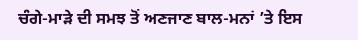ਚੰਗੇ-ਮਾੜੇ ਦੀ ਸਮਝ ਤੋਂ ਅਣਜਾਣ ਬਾਲ-ਮਨਾਂ ’ਤੇ ਇਸ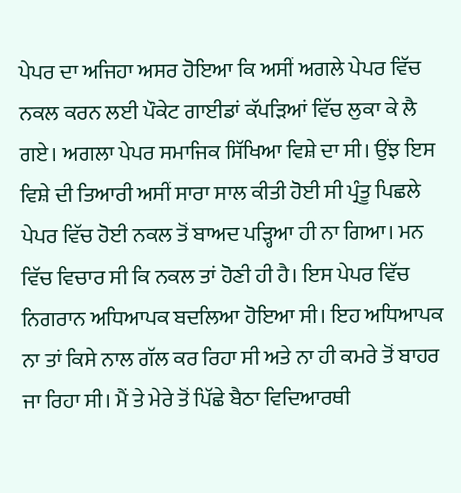ਪੇਪਰ ਦਾ ਅਜਿਹਾ ਅਸਰ ਹੋਇਆ ਕਿ ਅਸੀਂ ਅਗਲੇ ਪੇਪਰ ਵਿੱਚ ਨਕਲ ਕਰਨ ਲਈ ਪੌਕੇਟ ਗਾਈਡਾਂ ਕੱਪੜਿਆਂ ਵਿੱਚ ਲੁਕਾ ਕੇ ਲੈ ਗਏ। ਅਗਲਾ ਪੇਪਰ ਸਮਾਜਿਕ ਸਿੱਖਿਆ ਵਿਸ਼ੇ ਦਾ ਸੀ। ਉਂਝ ਇਸ ਵਿਸ਼ੇ ਦੀ ਤਿਆਰੀ ਅਸੀਂ ਸਾਰਾ ਸਾਲ ਕੀਤੀ ਹੋਈ ਸੀ ਪ੍ਰੰਤੂ ਪਿਛਲੇ ਪੇਪਰ ਵਿੱਚ ਹੋਈ ਨਕਲ ਤੋਂ ਬਾਅਦ ਪੜ੍ਹਿਆ ਹੀ ਨਾ ਗਿਆ। ਮਨ ਵਿੱਚ ਵਿਚਾਰ ਸੀ ਕਿ ਨਕਲ ਤਾਂ ਹੋਣੀ ਹੀ ਹੈ। ਇਸ ਪੇਪਰ ਵਿੱਚ ਨਿਗਰਾਨ ਅਧਿਆਪਕ ਬਦਲਿਆ ਹੋਇਆ ਸੀ। ਇਹ ਅਧਿਆਪਕ ਨਾ ਤਾਂ ਕਿਸੇ ਨਾਲ ਗੱਲ ਕਰ ਰਿਹਾ ਸੀ ਅਤੇ ਨਾ ਹੀ ਕਮਰੇ ਤੋਂ ਬਾਹਰ ਜਾ ਰਿਹਾ ਸੀ। ਮੈਂ ਤੇ ਮੇਰੇ ਤੋਂ ਪਿੱਛੇ ਬੈਠਾ ਵਿਦਿਆਰਥੀ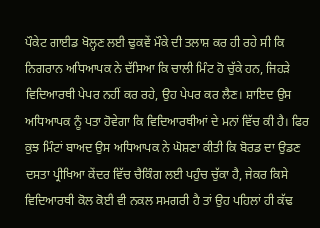ਪੌਕੇਟ ਗਾਈਡ ਖੋਲ੍ਹਣ ਲਈ ਢੁਕਵੇਂ ਮੌਕੇ ਦੀ ਤਲਾਸ਼ ਕਰ ਹੀ ਰਹੇ ਸੀ ਕਿ ਨਿਗਰਾਨ ਅਧਿਆਪਕ ਨੇ ਦੱਸਿਆ ਕਿ ਚਾਲੀ ਮਿੰਟ ਹੋ ਚੁੱਕੇ ਹਨ, ਜਿਹੜੇ ਵਿਦਿਆਰਥੀ ਪੇਪਰ ਨਹੀਂ ਕਰ ਰਹੇ, ਉਹ ਪੇਪਰ ਕਰ ਲੈਣ। ਸ਼ਾਇਦ ਉਸ ਅਧਿਆਪਕ ਨੂੰ ਪਤਾ ਹੋਵੇਗਾ ਕਿ ਵਿਦਿਆਰਥੀਆਂ ਦੇ ਮਨਾਂ ਵਿੱਚ ਕੀ ਹੈ। ਫਿਰ ਕੁਝ ਮਿੰਟਾਂ ਬਾਅਦ ਉਸ ਅਧਿਆਪਕ ਨੇ ਘੋਸ਼ਣਾ ਕੀਤੀ ਕਿ ਬੋਰਡ ਦਾ ਉਡਣ ਦਸਤਾ ਪ੍ਰੀਖਿਆ ਕੇਂਦਰ ਵਿੱਚ ਚੈਕਿੰਗ ਲਈ ਪਹੁੰਚ ਚੁੱਕਾ ਹੈ, ਜੇਕਰ ਕਿਸੇ ਵਿਦਿਆਰਥੀ ਕੋਲ ਕੋਈ ਵੀ ਨਕਲ ਸਮਗਰੀ ਹੈ ਤਾਂ ਉਹ ਪਹਿਲਾਂ ਹੀ ਕੱਢ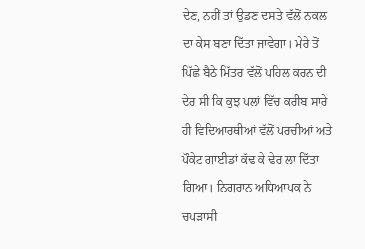ਦੇਣ, ਨਹੀਂ ਤਾਂ ਉਡਣ ਦਸਤੇ ਵੱਲੋਂ ਨਕਲ ਦਾ ਕੇਸ ਬਣਾ ਦਿੱਤਾ ਜਾਵੇਗਾ। ਮੇਰੇ ਤੋਂ ਪਿੱਛੇ ਬੈਠੇ ਮਿੱਤਰ ਵੱਲੋਂ ਪਹਿਲ ਕਰਨ ਦੀ ਦੇਰ ਸੀ ਕਿ ਕੁਝ ਪਲਾਂ ਵਿੱਚ ਕਰੀਬ ਸਾਰੇ ਹੀ ਵਿਦਿਆਰਥੀਆਂ ਵੱਲੋਂ ਪਰਚੀਆਂ ਅਤੇ ਪੌਕੇਟ ਗਾਈਡਾਂ ਕੱਢ ਕੇ ਢੇਰ ਲਾ ਦਿੱਤਾ ਗਿਆ। ਨਿਗਰਾਨ ਅਧਿਆਪਕ ਨੇ ਚਪੜਾਸੀ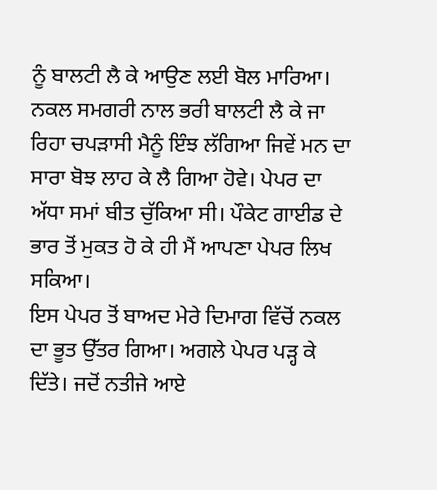ਨੂੰ ਬਾਲਟੀ ਲੈ ਕੇ ਆਉਣ ਲਈ ਬੋਲ ਮਾਰਿਆ। ਨਕਲ ਸਮਗਰੀ ਨਾਲ ਭਰੀ ਬਾਲਟੀ ਲੈ ਕੇ ਜਾ ਰਿਹਾ ਚਪੜਾਸੀ ਮੈਨੂੰ ਇੰਝ ਲੱਗਿਆ ਜਿਵੇਂ ਮਨ ਦਾ ਸਾਰਾ ਬੋਝ ਲਾਹ ਕੇ ਲੈ ਗਿਆ ਹੋਵੇ। ਪੇਪਰ ਦਾ ਅੱਧਾ ਸਮਾਂ ਬੀਤ ਚੁੱਕਿਆ ਸੀ। ਪੌਕੇਟ ਗਾਈਡ ਦੇ ਭਾਰ ਤੋਂ ਮੁਕਤ ਹੋ ਕੇ ਹੀ ਮੈਂ ਆਪਣਾ ਪੇਪਰ ਲਿਖ ਸਕਿਆ।
ਇਸ ਪੇਪਰ ਤੋਂ ਬਾਅਦ ਮੇਰੇ ਦਿਮਾਗ ਵਿੱਚੋਂ ਨਕਲ ਦਾ ਭੂਤ ਉੱਤਰ ਗਿਆ। ਅਗਲੇ ਪੇਪਰ ਪੜ੍ਹ ਕੇ ਦਿੱਤੇ। ਜਦੋਂ ਨਤੀਜੇ ਆਏ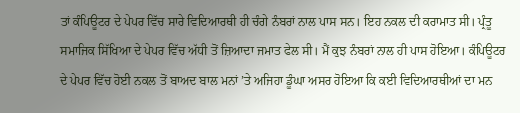ਤਾਂ ਕੰਪਿਊਟਰ ਦੇ ਪੇਪਰ ਵਿੱਚ ਸਾਰੇ ਵਿਦਿਆਰਥੀ ਹੀ ਚੰਗੇ ਨੰਬਰਾਂ ਨਾਲ ਪਾਸ ਸਨ। ਇਹ ਨਕਲ ਦੀ ਕਰਾਮਾਤ ਸੀ। ਪ੍ਰੰਤੂ ਸਮਾਜਿਕ ਸਿੱਖਿਆ ਦੇ ਪੇਪਰ ਵਿੱਚ ਅੱਧੀ ਤੋਂ ਜ਼ਿਆਦਾ ਜਮਾਤ ਫੇਲ ਸੀ। ਮੈਂ ਕੁਝ ਨੰਬਰਾਂ ਨਾਲ ਹੀ ਪਾਸ ਹੋਇਆ। ਕੰਪਿਊਟਰ ਦੇ ਪੇਪਰ ਵਿੱਚ ਹੋਈ ਨਕਲ ਤੋਂ ਬਾਅਦ ਬਾਲ ਮਨਾਂ ’ਤੇ ਅਜਿਹਾ ਡੂੰਘਾ ਅਸਰ ਹੋਇਆ ਕਿ ਕਈ ਵਿਦਿਆਰਥੀਆਂ ਦਾ ਮਨ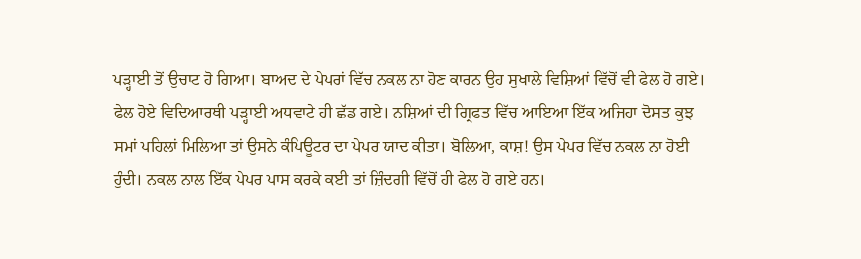ਪੜ੍ਹਾਈ ਤੋਂ ਉਚਾਟ ਹੋ ਗਿਆ। ਬਾਅਦ ਦੇ ਪੇਪਰਾਂ ਵਿੱਚ ਨਕਲ ਨਾ ਹੋਣ ਕਾਰਨ ਉਹ ਸੁਖਾਲੇ ਵਿਸ਼ਿਆਂ ਵਿੱਚੋਂ ਵੀ ਫੇਲ ਹੋ ਗਏ। ਫੇਲ ਹੋਏ ਵਿਦਿਆਰਥੀ ਪੜ੍ਹਾਈ ਅਧਵਾਟੇ ਹੀ ਛੱਡ ਗਏ। ਨਸ਼ਿਆਂ ਦੀ ਗ੍ਰਿਫਤ ਵਿੱਚ ਆਇਆ ਇੱਕ ਅਜਿਹਾ ਦੋਸਤ ਕੁਝ ਸਮਾਂ ਪਹਿਲਾਂ ਮਿਲਿਆ ਤਾਂ ਉਸਨੇ ਕੰਪਿਊਟਰ ਦਾ ਪੇਪਰ ਯਾਦ ਕੀਤਾ। ਬੋਲਿਆ, ਕਾਸ਼! ਉਸ ਪੇਪਰ ਵਿੱਚ ਨਕਲ ਨਾ ਹੋਈ ਹੁੰਦੀ। ਨਕਲ ਨਾਲ ਇੱਕ ਪੇਪਰ ਪਾਸ ਕਰਕੇ ਕਈ ਤਾਂ ਜ਼ਿੰਦਗੀ ਵਿੱਚੋਂ ਹੀ ਫੇਲ ਹੋ ਗਏ ਹਨ।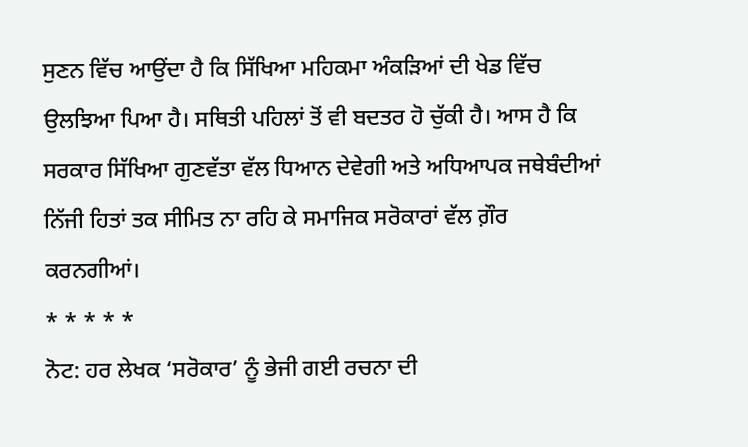ਸੁਣਨ ਵਿੱਚ ਆਉਂਦਾ ਹੈ ਕਿ ਸਿੱਖਿਆ ਮਹਿਕਮਾ ਅੰਕੜਿਆਂ ਦੀ ਖੇਡ ਵਿੱਚ ਉਲਝਿਆ ਪਿਆ ਹੈ। ਸਥਿਤੀ ਪਹਿਲਾਂ ਤੋਂ ਵੀ ਬਦਤਰ ਹੋ ਚੁੱਕੀ ਹੈ। ਆਸ ਹੈ ਕਿ ਸਰਕਾਰ ਸਿੱਖਿਆ ਗੁਣਵੱਤਾ ਵੱਲ ਧਿਆਨ ਦੇਵੇਗੀ ਅਤੇ ਅਧਿਆਪਕ ਜਥੇਬੰਦੀਆਂ ਨਿੱਜੀ ਹਿਤਾਂ ਤਕ ਸੀਮਿਤ ਨਾ ਰਹਿ ਕੇ ਸਮਾਜਿਕ ਸਰੋਕਾਰਾਂ ਵੱਲ ਗ਼ੌਰ ਕਰਨਗੀਆਂ।
* * * * *
ਨੋਟ: ਹਰ ਲੇਖਕ ‘ਸਰੋਕਾਰ’ ਨੂੰ ਭੇਜੀ ਗਈ ਰਚਨਾ ਦੀ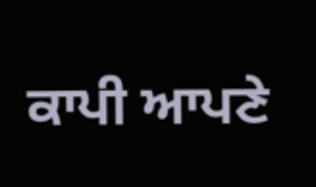ਕਾਪੀ ਆਪਣੇ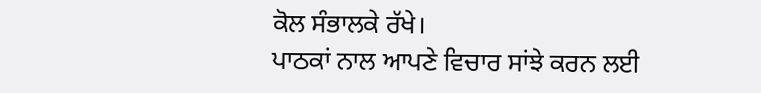ਕੋਲ ਸੰਭਾਲਕੇ ਰੱਖੇ।
ਪਾਠਕਾਂ ਨਾਲ ਆਪਣੇ ਵਿਚਾਰ ਸਾਂਝੇ ਕਰਨ ਲਈ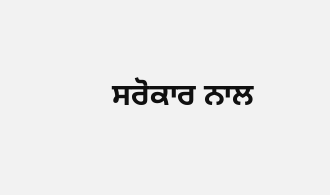ਸਰੋਕਾਰ ਨਾਲ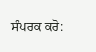ਸੰਪਰਕ ਕਰੋ: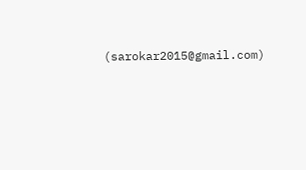(sarokar2015@gmail.com)